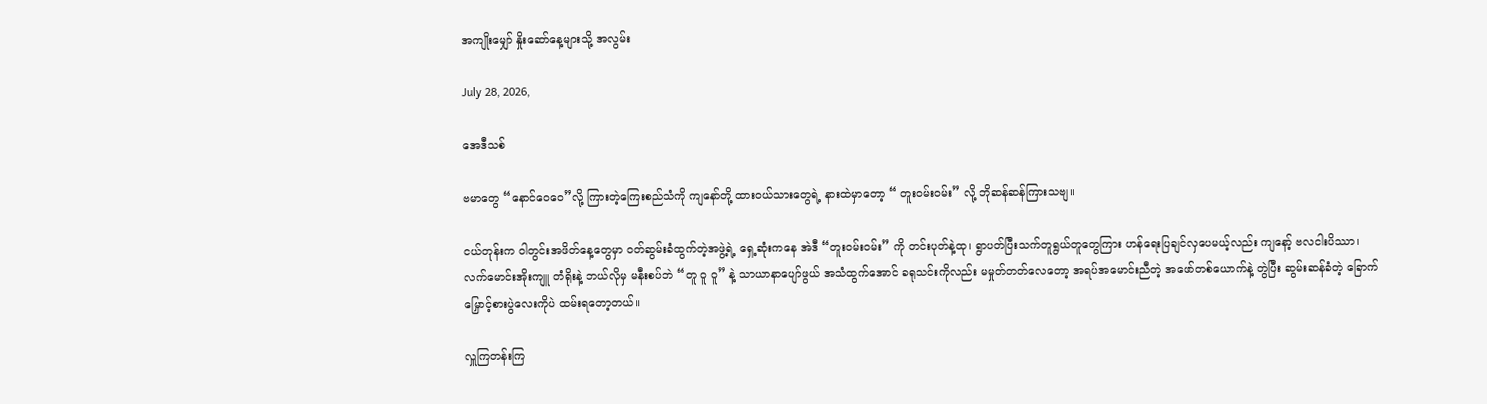အကျိုးမျှော် နှိုးဆော်နေ့များသို့ အလွမ်း

July 28, 2026,

အေဒီသစ်

ဗမာတွေ “နောင်ဝေဝေ”လို့ ကြားတဲ့ကြေးစည်သံကို ကျနော်တို့ ထားဝယ်သားတွေရဲ့ နားထဲမှာတော့ “ တူးဝမ်းဝမ်း” လို့ ဘိုဆန်ဆန်ကြားသဗျ။

ငယ်တုန်းက ဝါတွင်းအဖိတ်နေ့တွေမှာ ဝတ်ဆွမ်းခံထွက်တဲ့အဖွဲ့ရဲ့ ရှေ့ဆုံးကနေ အဲဒီ “တူးဝမ်းဝမ်း” ကို တင်းပုတ်နဲ့ထု၊ ရွာပတ်ပြီးသက်တူရွယ်တူတွေကြား ဟန်ရေးပြချင်လှပေမယ့်လည်း ကျနော့် ဗလငါးပိဿာ၊ လက်မောင်းအိုးကျူ တံရိုးနဲ့ ဘယ်လိုမှ မနီးစပ်ဘဲ “တူ ဝူ ဝူ” နဲ့ သာယာနာပျော်ဖွယ် အသံထွက်အောင် ခရုသင်းကိုလည်း မမှုတ်တတ်လေတော့ အရပ်အမောင်းညီတဲ့ အဖော်တစ်ယောက်နဲ့ တွဲပြီး ဆွမ်းဆန်ခံတဲ့ ခြောက်မြှောင့်စားပွဲလေးကိုပဲ ထမ်းရတော့တယ်။

လှူကြတန်းကြ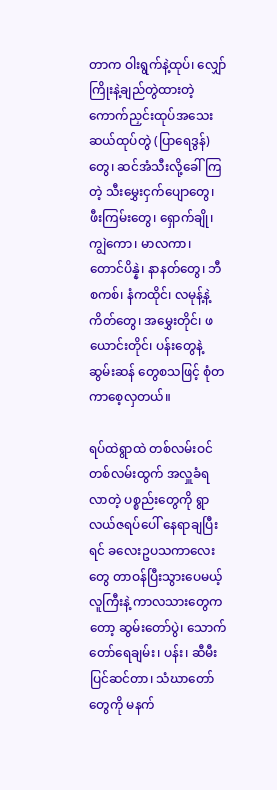တာက ဝါးရွက်နဲ့ထုပ်၊ လျှော်ကြိုးနဲ့ချည်တွဲထားတဲ့ ကောက်ညှင်းထုပ်အသေး ဆယ်ထုပ်တွဲ (ပြာရေဒွန်)တွေ၊ ဆင်အံသီးလို့ခေါ်ကြတဲ့ သီးမွှေးငှက်ပျောတွေ၊ ဖီးကြမ်းတွေ၊ ရှောက်ချို၊ ကျွဲကော၊ မာလကာ၊ တောင်ပိန္နဲ၊ နာနတ်တွေ၊ ဘီစကစ်၊ နံကထိုင်၊ လမုန့်နဲ့ကိတ်တွေ၊ အမွှေးတိုင်၊ ဖယောင်းတိုင်၊ ပန်းတွေနဲ့ဆွမ်းဆန် တွေစသဖြင့် စုံတကာစေ့လှတယ်။

ရပ်ထဲရွာထဲ တစ်လမ်းဝင်တစ်လမ်းထွက် အလှူခံရလာတဲ့ ပစ္စည်းတွေကို ရွာလယ်ဇရပ်ပေါ် နေရာချပြီးရင် ခလေးဥပသကာလေးတွေ တာဝန်ပြီးသွားပေမယ့် လူကြီးနဲ့ ကာလသားတွေကတော့ ဆွမ်းတော်ပွဲ၊ သောက်တော်ရေချမ်း၊ ပန်း၊ ဆီမီးပြင်ဆင်တာ၊ သံဃာတော်တွေကို မနက်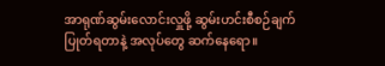အာရုဏ်ဆွမ်းလောင်းလှူဖို့ ဆွမ်းဟင်းစီစဉ်ချက်ပြုတ်ရတာနဲ့ အလုပ်တွေ ဆက်နေရော။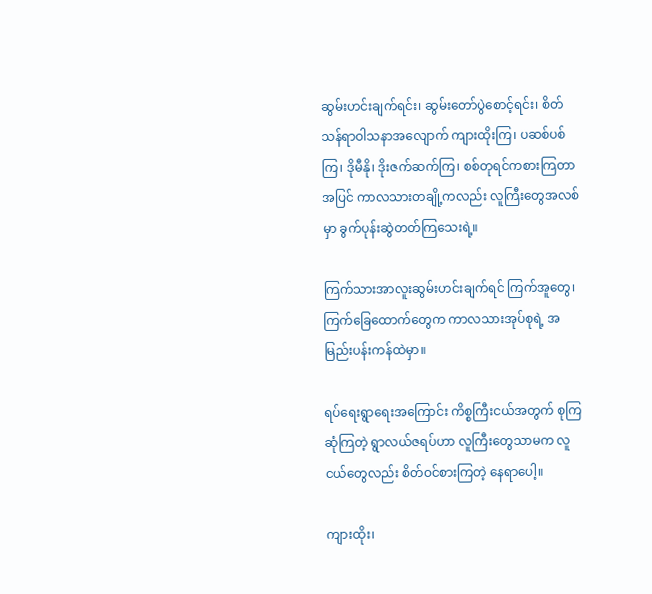ဆွမ်းဟင်းချက်ရင်း၊ ဆွမ်းတော်ပွဲစောင့်ရင်း၊ စိတ်သန်ရာဝါသနာအလျောက် ကျားထိုးကြ၊ ပဆစ်ပစ်ကြ၊ ဒိုမီနို၊ ဒိုးဇက်ဆက်ကြ၊ စစ်တုရင်ကစားကြတာအပြင် ကာလသားတချို့ကလည်း လူကြီးတွေအလစ်မှာ ခွက်ပုန်းဆွဲတတ်ကြသေးရဲ့။

ကြက်သားအာလူးဆွမ်းဟင်းချက်ရင် ကြက်အူတွေ၊ ကြက်ခြေထောက်တွေက ကာလသားအုပ်စုရဲ့ အမြည်းပန်းကန်ထဲမှာ။

ရပ်ရေးရွာရေးအကြောင်း ကိစ္စကြီးငယ်အတွက် စုကြဆုံကြတဲ့ ရွာလယ်ဇရပ်ဟာ လူကြီးတွေသာမက လူငယ်တွေလည်း စိတ်ဝင်စားကြတဲ့ နေရာပေါ့။

ကျားထိုး၊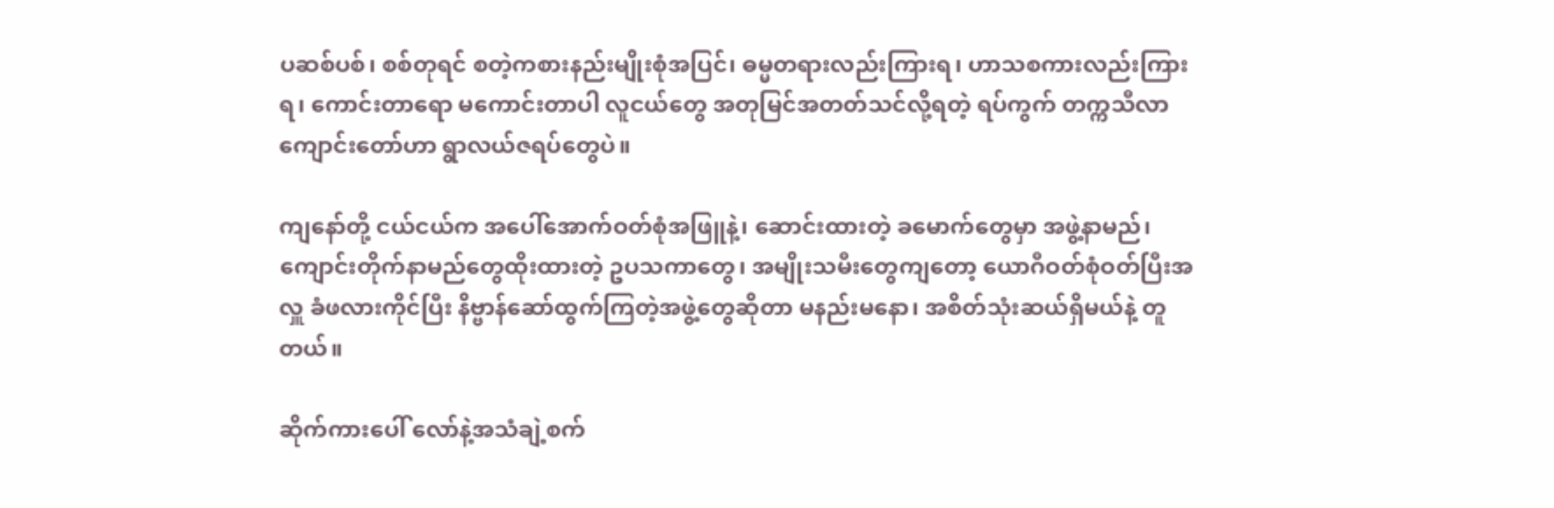ပဆစ်ပစ်၊ စစ်တုရင် စတဲ့ကစားနည်းမျိုးစုံအပြင်၊ ဓမ္မတရားလည်းကြားရ၊ ဟာသစကားလည်းကြားရ၊ ကောင်းတာရော မကောင်းတာပါ လူငယ်တွေ အတုမြင်အတတ်သင်လို့ရတဲ့ ရပ်ကွက် တက္ကသီလာကျောင်းတော်ဟာ ရွာလယ်ဇရပ်တွေပဲ။

ကျနော်တို့ ငယ်ငယ်က အပေါ်အောက်ဝတ်စုံအဖြူနဲ့၊ ဆောင်းထားတဲ့ ခမောက်တွေမှာ အဖွဲ့နာမည်၊ ကျောင်းတိုက်နာမည်တွေထိုးထားတဲ့ ဥပသကာတွေ၊ အမျိုးသမီးတွေကျတော့ ယောဂီဝတ်စုံဝတ်ပြီးအလှူ ခံဖလားကိုင်ပြီး နိဗ္ဗာန်ဆော်ထွက်ကြတဲ့အဖွဲ့တွေဆိုတာ မနည်းမနော၊ အစိတ်သုံးဆယ်ရှိမယ်နဲ့ တူတယ်။

ဆိုက်ကားပေါ် လော်နဲ့အသံချဲ့စက်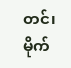တင်၊ မိုက်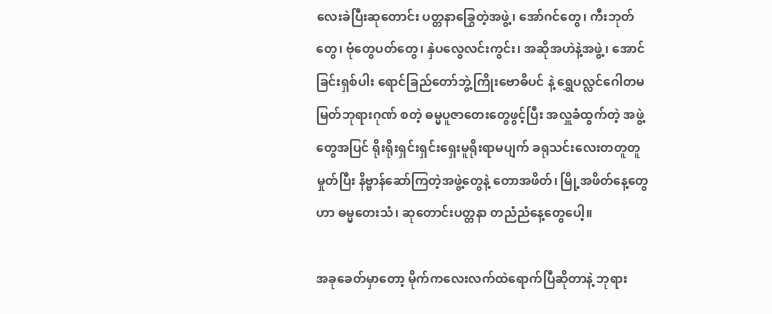လေးခဲပြီးဆုတောင်း ပတ္တနာခြွေတဲ့အဖွဲ့၊ အော်ဂင်တွေ၊ ကီးဘုတ်တွေ၊ ဗုံတွေပတ်တွေ၊ နှဲပလွေလင်းကွင်း၊ အဆိုအဟဲနဲ့အဖွဲ့၊ အောင်ခြင်းရှစ်ပါး ရောင်ခြည်တော်ဘွဲ့ကြိုးဗောဓိပင် နဲ့ ရွှေပလ္လင်ဂေါတမမြတ်ဘုရားဂုဏ် စတဲ့ ဓမ္မပူဇာတေးတွေဖွင့်ပြီး အလှူခံထွက်တဲ့ အဖွဲ့တွေအပြင် ရိုးရိုးရှင်းရှင်းရှေးမူရိုးရာမပျက် ခရုသင်းလေးတတူတူမှုတ်ပြီး နိဗ္ဗာန်ဆော်ကြတဲ့အဖွဲ့တွေနဲ့ တောအဖိတ်၊ မြို့အဖိတ်နေ့တွေဟာ ဓမ္မတေးသံ၊ ဆုတောင်းပတ္တနာ တညံညံနေ့တွေပေါ့။

အခုခေတ်မှာတော့ မိုက်ကလေးလက်ထဲရောက်ပြီဆိုတာနဲ့ ဘုရား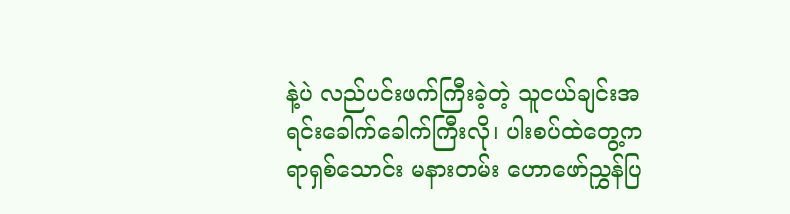နဲ့ပဲ လည်ပင်းဖက်ကြီးခဲ့တဲ့ သူငယ်ချင်းအရင်းခေါက်ခေါက်ကြီးလို၊ ပါးစပ်ထဲတွေ့ကရာရှစ်သောင်း မနားတမ်း ဟောဖော်ညွှန်ပြ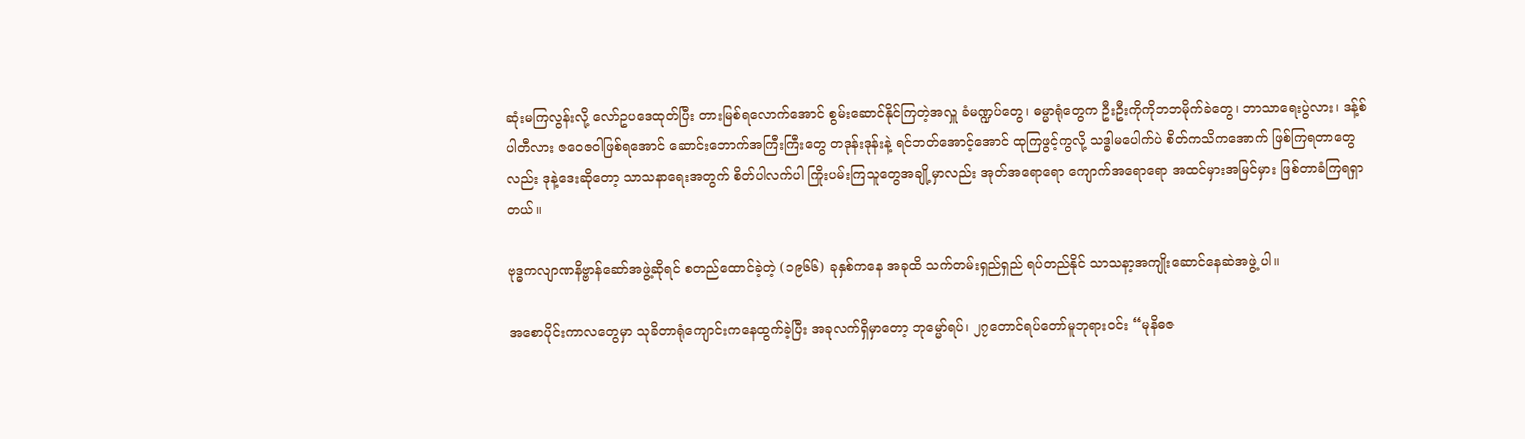ဆုံးမကြလွန်းလို့ လော်ဥပဒေထုတ်ပြီး တားမြစ်ရလောက်အောင် စွမ်းဆောင်နိုင်ကြတဲ့အလှူ ခံမဏ္ဍပ်တွေ၊ ဓမ္မာရုံတွေက ဦးဦးကိုကိုဘဘမိုက်ခဲတွေ၊ ဘာသာရေးပွဲလား၊ ဒန့်စ်ပါတီလား ဇဝေဇဝါဖြစ်ရအောင် ဆောင်းဘောက်အကြီးကြီးတွေ တဒုန်းဒုန်းနဲ့ ရင်ဘတ်အောင့်အောင် ထုကြဖွင့်ကွလို့ သဒ္ဓါမပေါက်ပဲ စိတ်ကသိကအောက် ဖြစ်ကြရတာတွေလည်း ဒုနဲ့ဒေးဆိုတော့ သာသနာရေးအတွက် စိတ်ပါလက်ပါ ကြိုးပမ်းကြသူတွေအချို့မှာလည်း အုတ်အရောရော ကျောက်အရောရော အထင်မှားအမြင်မှား ဖြစ်တာခံကြရရှာတယ်။

ဗုဒ္ဓကလျာဏနိဗ္ဗာန်ဆော်အဖွဲ့ဆိုရင် စတည်ထောင်ခဲ့တဲ့ (၁၉၆၆) ခုနှစ်ကနေ အခုထိ သက်တမ်းရှည်ရှည် ရပ်တည်နိုင် သာသနာ့အကျိုးဆောင်နေဆဲအဖွဲ့ ပါ။

အစောပိုင်းကာလတွေမှာ သုခိတာရုံကျောင်းကနေထွက်ခဲ့ပြီး အခုလက်ရှိမှာတော့ ဘုမ္မော်ရပ်၊ ၂၇တောင်ရပ်တော်မူဘုရားဝင်း “မုနိဓဇ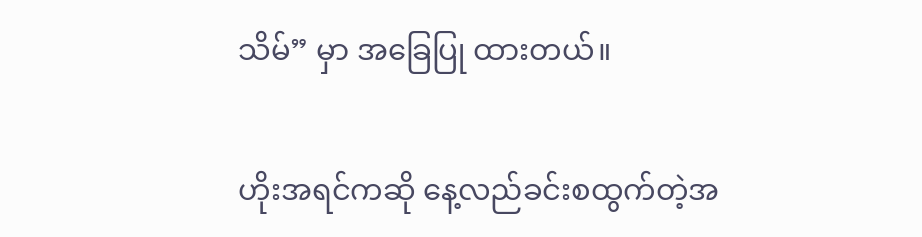သိမ်” မှာ အခြေပြု ထားတယ်။

ဟိုးအရင်ကဆို နေ့လည်ခင်းစထွက်တဲ့အ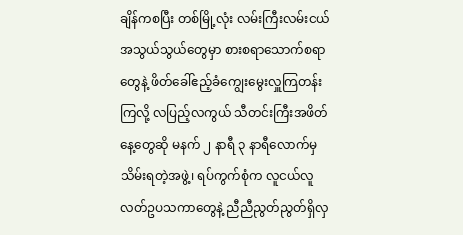ချိန်ကစပြီး တစ်မြို့လုံး လမ်းကြီးလမ်းငယ် အသွယ်သွယ်တွေမှာ စားစရာသောက်စရာတွေနဲ့ ဖိတ်ခေါ်ဧည့်ခံကျွေးမွေးလှူကြတန်းကြလို့ လပြည့်လကွယ် သီတင်းကြီးအဖိတ်နေ့တွေဆို မနက် ၂ နာရီ ၃ နာရီလောက်မှ သိမ်းရတဲ့အဖွဲ့၊ ရပ်ကွက်စုံက လူငယ်လူလတ်ဥပသကာတွေနဲ့ ညီညီညွတ်ညွတ်ရှိလှ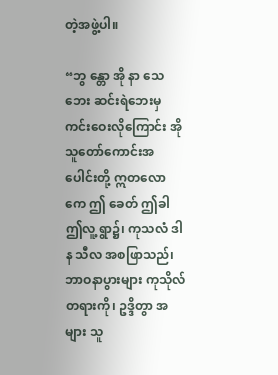တဲ့အဖွဲ့ပါ။

“ဘွ န္တော အို နာ သေဘေး ဆင်းရဲဘေးမှ ကင်းဝေးလိုကြောင်း အိုသူတော်ကောင်းအပေါင်းတို့ ဣတလောကေ ဤ ခေတ် ဤခါ ဤလူ့ ရွာ၌၊ ကုသလံ ဒါန သီလ အစဖြာသည်၊ ဘာဝနာပွားများ ကုသိုလ် တရားကို၊ ဥဒ္ဒိတွာ အများ သူ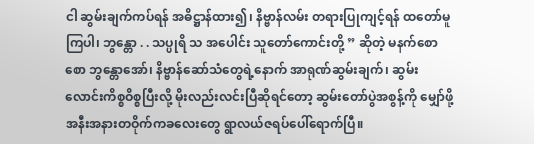ငါ ဆွမ်းချက်ကပ်ရန် အဓိဋ္ဌာန်ထား၍၊ နိဗ္ဗာန်လမ်း တရားပြုကျင့်ရန် ထတော်မူကြပါ၊ ဘွန္တော . . သပ္ပုရိ သ အပေါင်း သူတော်ကောင်းတို့ ” ဆိုတဲ့ မနက်စောစော ဘွန္တောအော်၊ နိဗ္ဗာန်ဆော်သံတွေရဲ့နောက် အာရုဏ်ဆွမ်းချက်၊ ဆွမ်းလောင်းကိစ္စဝိစ္စပြီးလို့ မိုးလည်းလင်းပြီဆိုရင်တော့ ဆွမ်းတော်ပွဲအစွန့်ကို မျှော်ဖို့ အနီးအနားတဝိုက်ကခလေးတွေ ရွာလယ်ဇရပ်ပေါ်ရောက်ပြီ။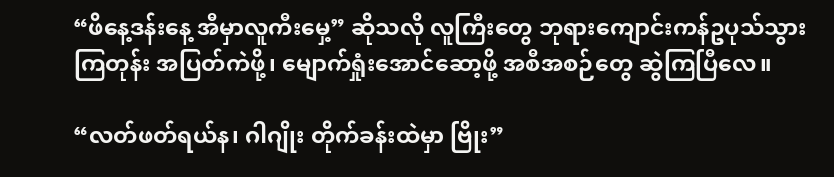“ဖိနေ့ဒန်းနေ့ အီမှာလူကီးမှေ့” ဆိုသလို လူကြီးတွေ ဘုရားကျောင်းကန်ဥပုသ်သွားကြတုန်း အပြတ်ကဲဖို့၊ မျောက်ရှုံးအောင်ဆော့ဖို့ အစီအစဉ်တွေ ဆွဲကြပြီလေ။

“လတ်ဖတ်ရယ်န၊ ဂါဂျိုး တိုက်ခန်းထဲမှာ ဗြိုး”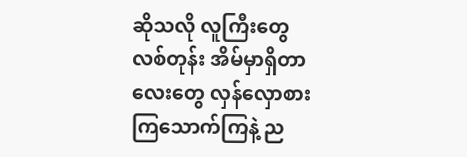ဆိုသလို လူကြီးတွေလစ်တုန်း အိမ်မှာရှိတာလေးတွေ လှန်လှောစားကြသောက်ကြနဲ့ ည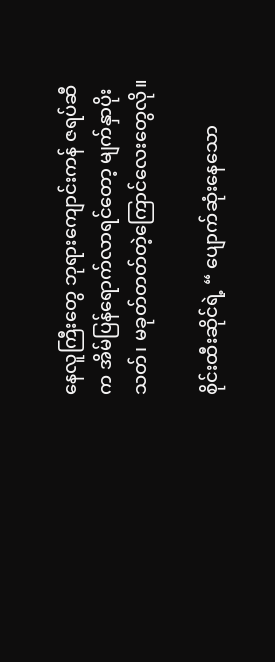နေလူကြီးတွေ ဘုရားကျောင်းကန် ဇရပ်ဆီက အိမ်ပြန်ရောက်လာရင်တော့ မျက်နှာပိုးသတ်၊ မခုတ်တတ်တဲ့ကြောင်လေးတွေလို။

စိုင်းထီးဆိုင်ရဲ့ “ ပျောက်ဆုံးနေသော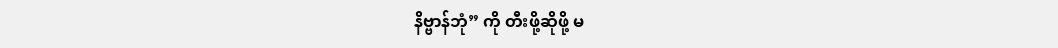နိဗ္ဗာန်ဘုံ” ကို တီးဖို့ဆိုဖို့ မ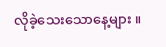လိုခဲ့သေးသောနေ့များ ။